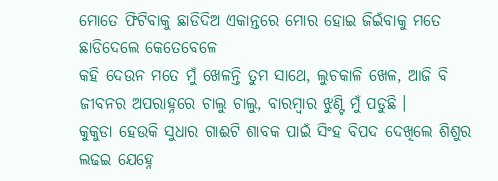ମୋତେ ଫିଟିବାକୁ ଛାଡିଦିଅ ଏକାନ୍ତରେ ମୋର ହୋଇ ଜିଇଁବାକୁ ମତେ ଛାଡିଦେଲେ କେତେବେଳେ
କହି ଦେଉନ ମତେ ମୁଁ ଖେଳନ୍ତି ତୁମ ସାଥେ, ଲୁଚକାଳି ଖେଳ, ଆଜି ବି ଜୀବନର ଅପରାହ୍ନରେ ଚାଲୁ ଚାଲୁ, ବାରମ୍ବାର ଝୁଣ୍ଟି ମୁଁ ପଡୁଛି ।
କୁକୁଡା ହେଉକି ସୁଧାର ଗାଈଟି ଶାବକ ପାଇଁ ସିଂହ ବିପଦ ଦେଖିଲେ ଶିଶୁର ଲଢଇ ଯେହ୍ନେ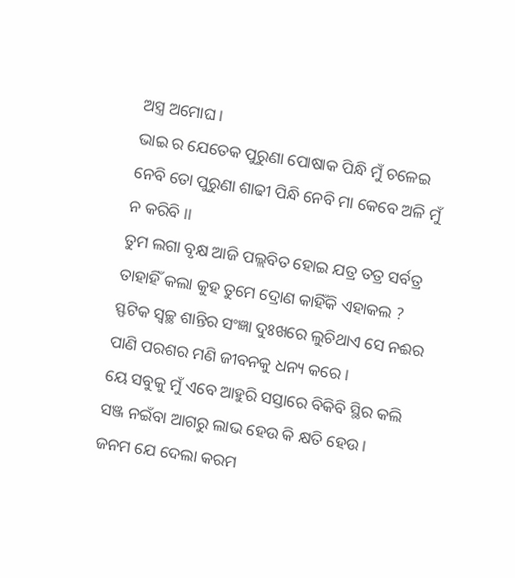ଅସ୍ତ୍ର ଅମୋଘ ।
ଭାଇ ର ଯେତେକ ପୁରୁଣା ପୋଷାକ ପିନ୍ଧି ମୁଁ ଚଳେଇ ନେବି ତୋ ପୁରୁଣା ଶାଢୀ ପିନ୍ଧି ନେବି ମା କେବେ ଅଳି ମୁଁ ନ କରିବି ।।
ତୁମ ଲଗା ବୃକ୍ଷ ଆଜି ପଲ୍ଲବିତ ହୋଇ ଯତ୍ର ତତ୍ର ସର୍ବତ୍ର ତାହାହିଁ କଲା କୁହ ତୁମେ ଦ୍ରୋଣ କାହିଁକି ଏହାକଲ ?
ସ୍ଫଟିକ ସ୍ଵଚ୍ଛ ଶାନ୍ତିର ସଂଜ୍ଞା ଦୁଃଖରେ ଲୁଚିଥାଏ ସେ ନଈର ପାଣି ପରଶର ମଣି ଜୀବନକୁ ଧନ୍ୟ କରେ ।
ୟେ ସବୁକୁ ମୁଁ ଏବେ ଆହୁରି ସସ୍ତାରେ ବିକିବି ସ୍ଥିର କଲି ସଞ୍ଜ ନଇଁବା ଆଗରୁ ଲାଭ ହେଉ କି କ୍ଷତି ହେଉ ।
ଜନମ ଯେ ଦେଲା କରମ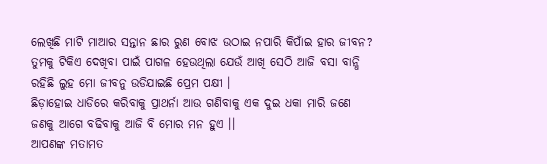ଲେଖିଛି ମାଟି ମାଆର ସନ୍ତାନ ଛାର ରୁଣ ବୋଝ ଉଠାଇ ନପାରି କିପାଁଇ ହାର ଜୀବନ?
ତୁମକୁ ଟିକିଏ ଦେଖିବା ପାଇଁ ପାଗଳ ହେଉଥିଲା ଯେଉଁ ଆଖି ସେଠି ଆଜି ବସା ବାନ୍ଧି ରହିଛି ଲୁହ ମୋ ଜୀବନୁ ଉଡିଯାଇଛି ପ୍ରେମ ପକ୍ଷୀ ।
ଛିଡ଼ାହୋଇ ଧାଡିରେ କରିବାକୁ ପ୍ରାଥର୍ନା ଆଉ ଗଣିବାକୁ ଏକ ଦୁଇ ଧକା ମାରି ଜଣେ ଜଣକୁ ଆଗେ ବଢିବାକୁ ଆଜି ବି ମୋର ମନ ହୁଏ ।।
ଆପଣଙ୍କ ମତାମତ